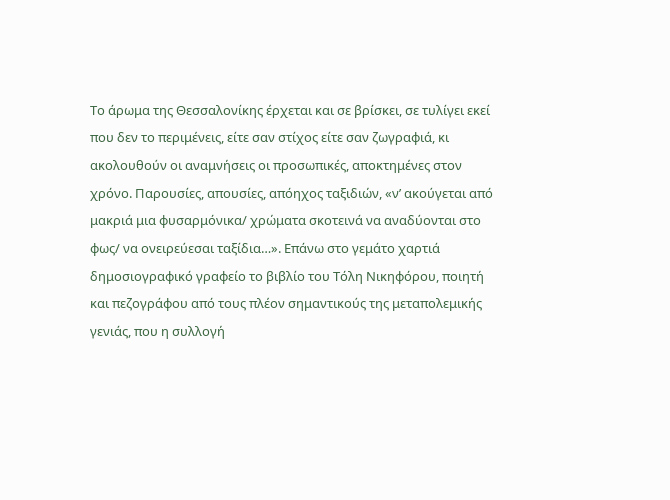Το άρωμα της Θεσσαλονίκης έρχεται και σε βρίσκει, σε τυλίγει εκεί που δεν το περιμένεις, είτε σαν στίχος είτε σαν ζωγραφιά, κι ακολουθούν οι αναμνήσεις οι προσωπικές, αποκτημένες στον χρόνο. Παρουσίες, απουσίες, απόηχος ταξιδιών, «ν’ ακούγεται από μακριά μια φυσαρμόνικα/ χρώματα σκοτεινά να αναδύονται στο φως/ να ονειρεύεσαι ταξίδια…». Επάνω στο γεμάτο χαρτιά δημοσιογραφικό γραφείο το βιβλίο του Τόλη Νικηφόρου, ποιητή και πεζογράφου από τους πλέον σημαντικούς της μεταπολεμικής γενιάς, που η συλλογή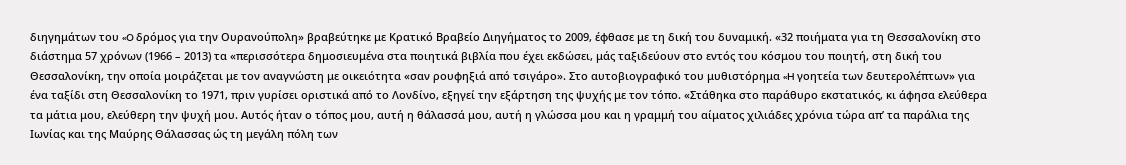διηγημάτων του «O δρόμος για την Ουρανούπολη» βραβεύτηκε με Κρατικό Βραβείο Διηγήματος το 2009, έφθασε με τη δική του δυναμική. «32 ποιήματα για τη Θεσσαλονίκη στο διάστημα 57 χρόνων (1966 – 2013) τα «περισσότερα δημοσιευμένα στα ποιητικά βιβλία που έχει εκδώσει, μάς ταξιδεύουν στο εντός του κόσμου του ποιητή, στη δική του Θεσσαλονίκη, την οποία μοιράζεται με τον αναγνώστη με οικειότητα «σαν ρουφηξιά από τσιγάρο». Στο αυτοβιογραφικό του μυθιστόρημα «H γοητεία των δευτερολέπτων» για ένα ταξίδι στη Θεσσαλονίκη το 1971, πριν γυρίσει οριστικά από το Λονδίνο, εξηγεί την εξάρτηση της ψυχής με τον τόπο. «Στάθηκα στο παράθυρο εκστατικός, κι άφησα ελεύθερα τα μάτια μου, ελεύθερη την ψυχή μου. Αυτός ήταν ο τόπος μου, αυτή η θάλασσά μου, αυτή η γλώσσα μου και η γραμμή του αίματος χιλιάδες χρόνια τώρα απ’ τα παράλια της Ιωνίας και της Μαύρης Θάλασσας ώς τη μεγάλη πόλη των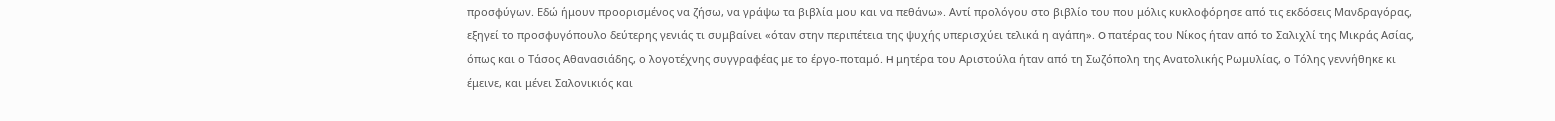προσφύγων. Εδώ ήμουν προορισμένος να ζήσω, να γράψω τα βιβλία μου και να πεθάνω». Αντί προλόγου στο βιβλίο του που μόλις κυκλοφόρησε από τις εκδόσεις Μανδραγόρας, εξηγεί το προσφυγόπουλο δεύτερης γενιάς τι συμβαίνει «όταν στην περιπέτεια της ψυχής υπερισχύει τελικά η αγάπη». O πατέρας του Νίκος ήταν από το Σαλιχλί της Μικράς Ασίας, όπως και ο Τάσος Αθανασιάδης, ο λογοτέχνης συγγραφέας με το έργο-ποταμό. H μητέρα του Αριστούλα ήταν από τη Σωζόπολη της Ανατολικής Ρωμυλίας, ο Τόλης γεννήθηκε κι έμεινε, και μένει Σαλονικιός και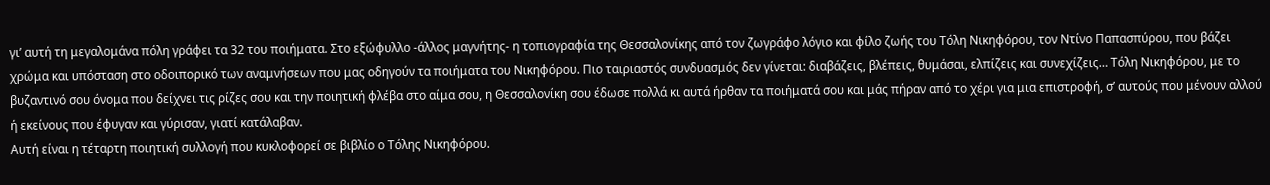γι’ αυτή τη μεγαλομάνα πόλη γράφει τα 32 του ποιήματα. Στο εξώφυλλο -άλλος μαγνήτης- η τοπιογραφία της Θεσσαλονίκης από τον ζωγράφο λόγιο και φίλο ζωής του Τόλη Νικηφόρου, τον Ντίνο Παπασπύρου, που βάζει χρώμα και υπόσταση στο οδοιπορικό των αναμνήσεων που μας οδηγούν τα ποιήματα του Νικηφόρου. Πιο ταιριαστός συνδυασμός δεν γίνεται: διαβάζεις, βλέπεις, θυμάσαι, ελπίζεις και συνεχίζεις… Τόλη Νικηφόρου, με το βυζαντινό σου όνομα που δείχνει τις ρίζες σου και την ποιητική φλέβα στο αίμα σου, η Θεσσαλονίκη σου έδωσε πολλά κι αυτά ήρθαν τα ποιήματά σου και μάς πήραν από το χέρι για μια επιστροφή, σ’ αυτούς που μένουν αλλού ή εκείνους που έφυγαν και γύρισαν, γιατί κατάλαβαν.
Αυτή είναι η τέταρτη ποιητική συλλογή που κυκλοφορεί σε βιβλίο ο Τόλης Νικηφόρου.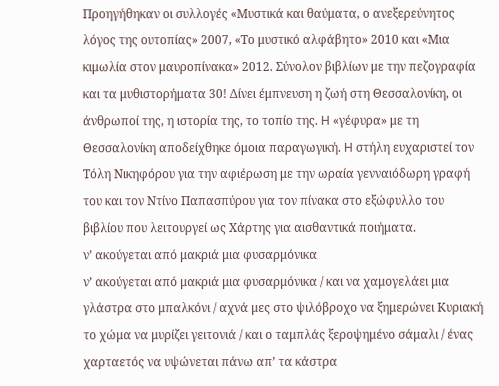Προηγήθηκαν οι συλλογές «Μυστικά και θαύματα, ο ανεξερεύνητος λόγος της ουτοπίας» 2007, «Το μυστικό αλφάβητο» 2010 και «Μια κιμωλία στον μαυροπίνακα» 2012. Σύνολον βιβλίων με την πεζογραφία και τα μυθιστορήματα 30! Δίνει έμπνευση η ζωή στη Θεσσαλονίκη, οι άνθρωποί της, η ιστορία της, το τοπίο της. H «γέφυρα» με τη Θεσσαλονίκη αποδείχθηκε όμοια παραγωγική. H στήλη ευχαριστεί τον Τόλη Νικηφόρου για την αφιέρωση με την ωραία γενναιόδωρη γραφή του και τον Ντίνο Παπασπύρου για τον πίνακα στο εξώφυλλο του βιβλίου που λειτουργεί ως Χάρτης για αισθαντικά ποιήματα.
ν’ ακούγεται από μακριά μια φυσαρμόνικα
ν’ ακούγεται από μακριά μια φυσαρμόνικα / και να χαμογελάει μια γλάστρα στο μπαλκόνι / αχνά μες στο ψιλόβροχο να ξημερώνει Κυριακή
το χώμα να μυρίζει γειτονιά / και ο ταμπλάς ξεροψημένο σάμαλι / ένας χαρταετός να υψώνεται πάνω απ’ τα κάστρα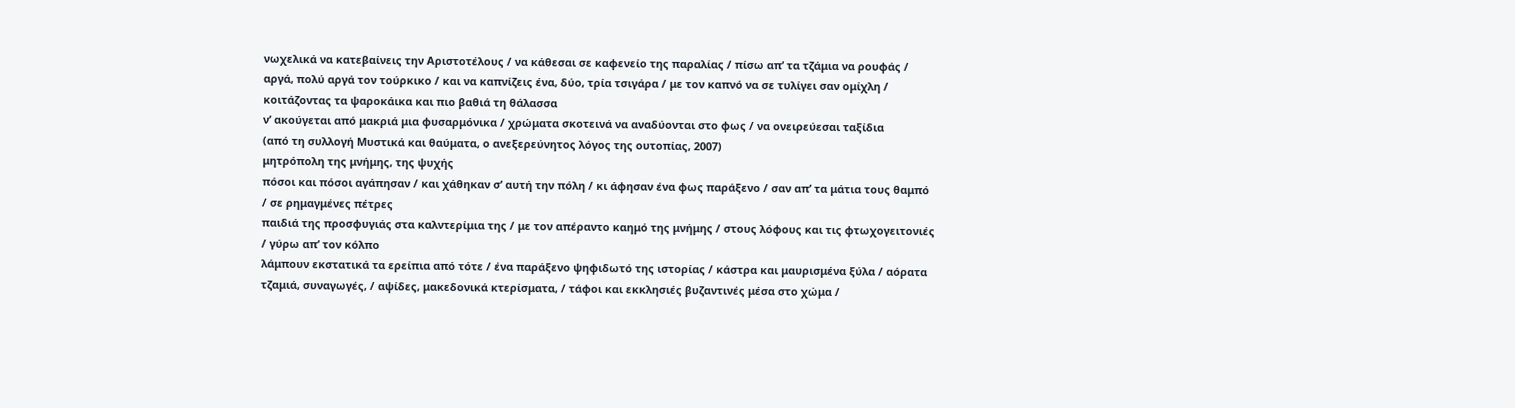νωχελικά να κατεβαίνεις την Αριστοτέλους / να κάθεσαι σε καφενείο της παραλίας / πίσω απ’ τα τζάμια να ρουφάς / αργά, πολύ αργά τον τούρκικο / και να καπνίζεις ένα, δύο, τρία τσιγάρα / με τον καπνό να σε τυλίγει σαν ομίχλη / κοιτάζοντας τα ψαροκάικα και πιο βαθιά τη θάλασσα
ν’ ακούγεται από μακριά μια φυσαρμόνικα / χρώματα σκοτεινά να αναδύονται στο φως / να ονειρεύεσαι ταξίδια
(από τη συλλογή Μυστικά και θαύματα, ο ανεξερεύνητος λόγος της ουτοπίας, 2007)
μητρόπολη της μνήμης, της ψυχής
πόσοι και πόσοι αγάπησαν / και χάθηκαν σ’ αυτή την πόλη / κι άφησαν ένα φως παράξενο / σαν απ’ τα μάτια τους θαμπό / σε ρημαγμένες πέτρες
παιδιά της προσφυγιάς στα καλντερίμια της / με τον απέραντο καημό της μνήμης / στους λόφους και τις φτωχογειτονιές / γύρω απ’ τον κόλπο
λάμπουν εκστατικά τα ερείπια από τότε / ένα παράξενο ψηφιδωτό της ιστορίας / κάστρα και μαυρισμένα ξύλα / αόρατα τζαμιά, συναγωγές, / αψίδες, μακεδονικά κτερίσματα, / τάφοι και εκκλησιές βυζαντινές μέσα στο χώμα /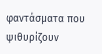φαντάσματα που ψιθυρίζουν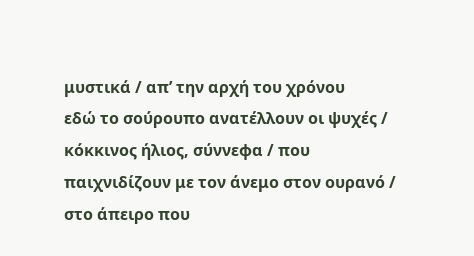μυστικά / απ’ την αρχή του χρόνου
εδώ το σούρουπο ανατέλλουν οι ψυχές / κόκκινος ήλιος, σύννεφα / που παιχνιδίζουν με τον άνεμο στον ουρανό / στο άπειρο που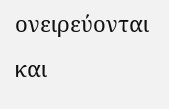ονειρεύονται και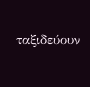ταξιδεύουν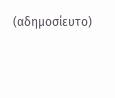(αδημοσίευτο)